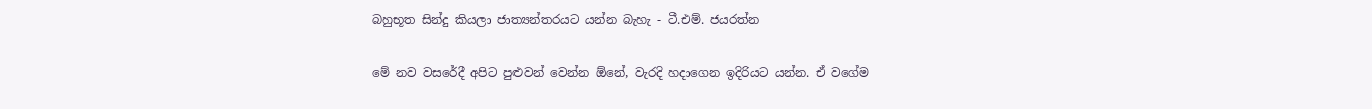බහුභූත සින්දු කියලා ජාත්‍යන්තරයට යන්න බැහැ - ටී.එම්. ජයරත්න

මේ නව වසරේදී අපිට පුළුවන් වෙන්න ඕනේ, වැරදි හදාගෙන ඉදිරියට යන්න. ඒ වගේම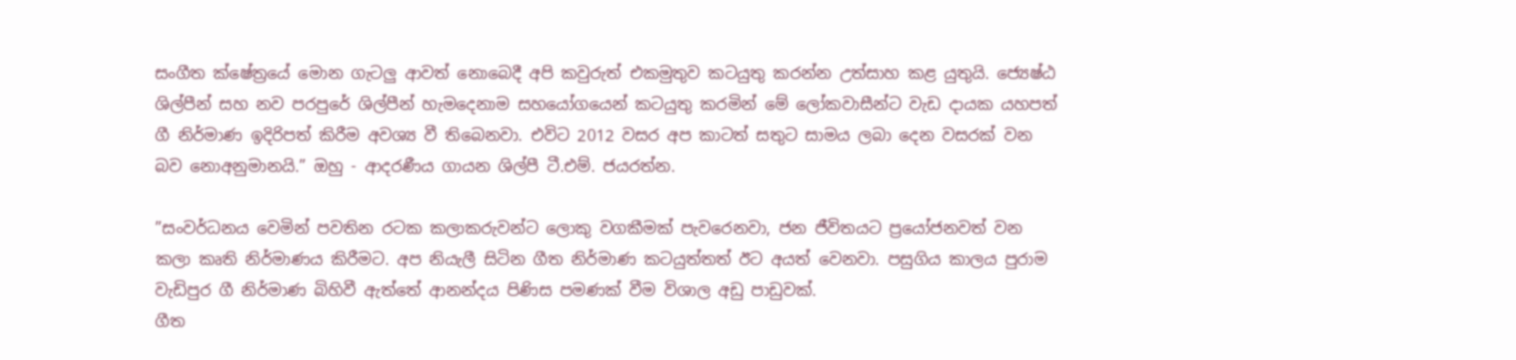සංගීත ක්ෂේත්‍රයේ මොන ගැටලු ආවත් නොබෙදී අපි කවුරුත් එකමුතුව කටයුතු කරන්න උත්සාහ කළ යුතුයි. ජ්‍යෙෂ්ඨ ශිල්පීන් සහ නව පරපුරේ ශිල්පීන් හැමදෙනාම සහයෝගයෙන් කටයුතු කරමින් මේ ලෝකවාසීන්ට වැඩ දායක යහපත් ගී නිර්මාණ ඉදිරිපත් කිරීම අවශ්‍ය වී තිබෙනවා. එවිට 2012 වසර අප කාටත් සතුට සාමය ලබා දෙන වසරක් වන බව නොඅනුමානයි.” ඔහු - ආදරණීය ගායන ශිල්පී ටී.එම්. ජයරත්න.

”සංවර්ධනය වෙමින් පවතින රටක කලාකරුවන්ට ලොකු වගකීමක් පැවරෙනවා, ජන ජීවිතයට ප්‍රයෝජනවත් වන කලා කෘති නිර්මාණය කිරීමට. අප නියැලී සිටින ගීත නිර්මාණ කටයුත්තත් ඊට අයත් වෙනවා. පසුගිය කාලය පුරාම වැඩිපුර ගී නිර්මාණ බිහිවී ඇත්තේ ආනන්දය පිණිස පමණක් වීම විශාල අඩු පාඩුවක්.
ගීත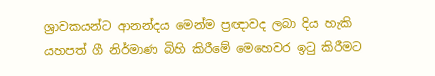ශ්‍රාවකයන්ට ආනන්දය මෙන්ම ප්‍රඥාවද ලබා දිය හැකි යහපත් ගී නිර්මාණ බිහි කිරීමේ මෙහෙවර ඉටු කිරීමට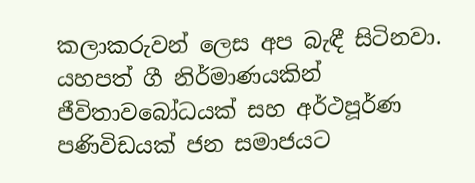කලාකරුවන් ලෙස අප බැඳී සිටිනවා. යහපත් ගී නිර්මාණයකින් ජීවිතාවබෝධයක් සහ අර්ථපූර්ණ පණිවිඩයක් ජන සමාජයට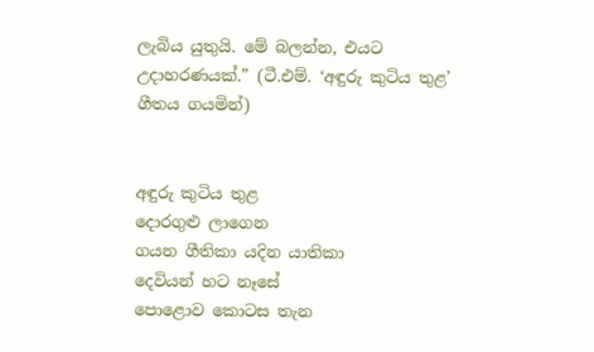ලැබිය යුතුයි. මේ බලන්න, එයට උදාහරණයක්.” (ටී.එම්. ‘අඳුරු කුටිය තුළ’ ගීතය ගයමින්)


අඳුරු කුටිය තුළ
දොරගුළු ලාගෙන
ගයන ගීතිකා යදින යාතිකා
දෙවියන් හට නෑසේ
පොළොව කොටස තැන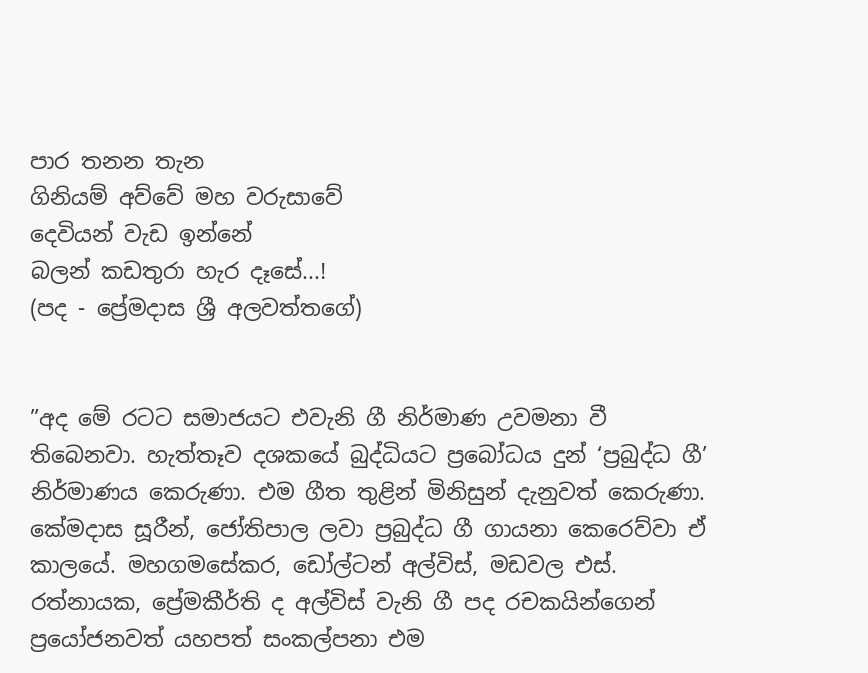පාර තනන තැන
ගිනියම් අව්වේ මහ වරුසාවේ
දෙවියන් වැඩ ඉන්නේ
බලන් කඩතුරා හැර දෑසේ...!
(පද - ප්‍රේමදාස ශ්‍රී අලවත්තගේ)


”අද මේ රටට සමාජයට එවැනි ගී නිර්මාණ උවමනා වී තිබෙනවා. හැත්තෑව දශකයේ බුද්ධියට ප්‍රබෝධය දුන් ‘ප්‍රබුද්ධ ගී’ නිර්මාණය කෙරුණා. එම ගීත තුළින් මිනිසුන් දැනුවත් කෙරුණා. කේමදාස සූරීන්, ජෝතිපාල ලවා ප්‍රබුද්ධ ගී ගායනා කෙරෙව්වා ඒ කාලයේ. මහගමසේකර, ඩෝල්ටන් අල්විස්, මඩවල එස්. රත්නායක, ප්‍රේමකීර්ති ද අල්විස් වැනි ගී පද රචකයින්ගෙන් ප්‍රයෝජනවත් යහපත් සංකල්පනා එම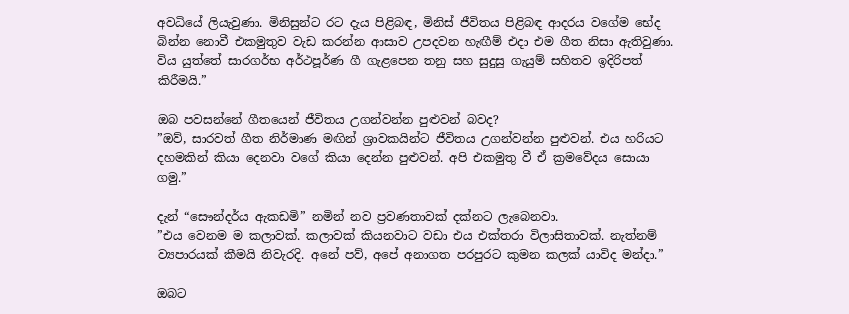අවධියේ ලියැවුණා. මිනිසුන්ට රට දැය පිළිබඳ, මිනිස් ජීවිතය පිළිබඳ ආදරය වගේම භේද බින්න නොවී එකමුතුව වැඩ කරන්න ආසාව උපදවන හැඟීම් එදා එම ගීත නිසා ඇතිවුණා. විය යුත්තේ සාරගර්භ අර්ථපූර්ණ ගී ගැළපෙන තනු සහ සුදුසු ගැයුම් සහිතව ඉදිරිපත් කිරීමයි.”

ඔබ පවසන්නේ ගීතයෙන් ජීවිතය උගන්වන්න පුළුවන් බවද?
”ඔව්, සාරවත් ගීත නිර්මාණ මඟින් ශ්‍රාවකයින්ට ජීවිතය උගන්වන්න පුළුවන්. එය හරියට දහමකින් කියා දෙනවා වගේ කියා දෙන්න පුළුවන්. අපි එකමුතු වී ඒ ක්‍රමවේදය සොයා ගමු.”

දැන් “සෞන්දර්ය ඇකඩමි” නමින් නව ප්‍රවණතාවක් දක්නට ලැබෙනවා.
”එය වෙනම ම කලාවක්. කලාවක් කියනවාට වඩා එය එක්තරා විලාසිතාවක්. නැත්නම් ව්‍යපාරයක් කීමයි නිවැරදි. අනේ පව්, අපේ අනාගත පරපුරට කුමන කලක් යාවිද මන්දා.”

ඔබට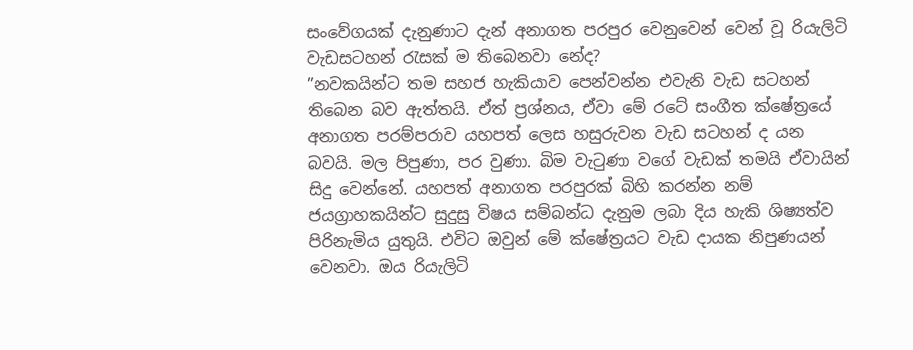සංවේගයක් දැනුණාට දැන් අනාගත පරපුර වෙනුවෙන් වෙන් වූ රියැලිටි වැඩසටහන් රැසක් ම තිබෙනවා නේද?
”නවකයින්ට තම සහජ හැකියාව පෙන්වන්න එවැනි වැඩ සටහන් තිබෙන බව ඇත්තයි. ඒත් ප්‍රශ්නය, ඒවා මේ රටේ සංගීත ක්ෂේත්‍රයේ අනාගත පරම්පරාව යහපත් ලෙස හසුරුවන වැඩ සටහන් ද යන බවයි. මල පිපුණා, පර වුණා. බිම වැටුණා වගේ වැඩක් තමයි ඒවායින් සිදු වෙන්නේ. යහපත් අනාගත පරපුරක් බිහි කරන්න නම් ජයග්‍රාහකයින්ට සුදුසු විෂය සම්බන්ධ දැනුම ලබා දිය හැකි ශිෂ්‍යත්ව පිරිනැමිය යුතුයි. එවිට ඔවුන් මේ ක්ෂේත්‍රයට වැඩ දායක නිපුණයන් වෙනවා. ඔය රියැලිටි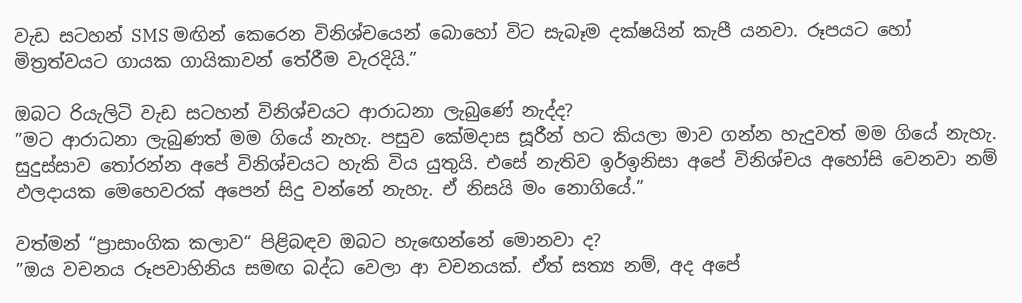වැඩ සටහන් SMS මඟින් කෙරෙන විනිශ්චයෙන් බොහෝ විට සැබෑම දක්ෂයින් කැපී යනවා. රූපයට හෝ මිත්‍රත්වයට ගායක ගායිකාවන් තේරීම වැරදියි.”

ඔබට රියැලිටි වැඩ සටහන් විනිශ්චයට ආරාධනා ලැබුණේ නැද්ද?
”මට ආරාධනා ලැබුණත් මම ගියේ නැහැ. පසුව කේමදාස සූරීන් හට කියලා මාව ගන්න හැදුවත් මම ගියේ නැහැ. සුදුස්සාව තෝරන්න අපේ විනිශ්චයට හැකි විය යුතුයි. එසේ නැතිව ඉර්ඉනිසා අපේ විනිශ්චය අහෝසි වෙනවා නම් ඵලදායක මෙහෙවරක් අපෙන් සිදු වන්නේ නැහැ. ඒ නිසයි මං නොගියේ.”

වත්මන් “ප්‍රාසාංගික කලාව“ පිළිබඳව ඔබට හැඟෙන්නේ මොනවා ද?
”ඔය වචනය රූපවාහිනිය සමඟ බද්ධ වෙලා ආ වචනයක්. ඒත් සත්‍ය නම්, අද අපේ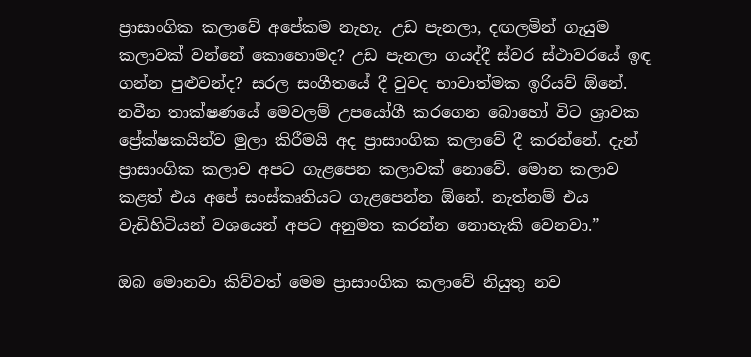ප්‍රාසාංගික කලාවේ අපේකම නැහැ. උඩ පැනලා, දඟලමින් ගැයුම කලාවක් වන්නේ කොහොමද? උඩ පැනලා ගයද්දී ස්වර ස්ථාවරයේ ඉඳ ගන්න පුළුවන්ද? සරල සංගීතයේ දී වුවද භාවාත්මක ඉරියව් ඕනේ. නවීන තාක්ෂණයේ මෙවලම් උපයෝගී කරගෙන බොහෝ විට ශ්‍රාවක ප්‍රේක්ෂකයින්ව මුලා කිරීමයි අද ප්‍රාසාංගික කලාවේ දී කරන්නේ. දැන් ප්‍රාසාංගික කලාව අපට ගැළපෙන කලාවක් නොවේ. මොන කලාව කළත් එය අපේ සංස්කෘතියට ගැළපෙන්න ඕනේ. නැත්නම් එය වැඩිහිටියන් වශයෙන් අපට අනුමත කරන්න නොහැකි වෙනවා.”

ඔබ මොනවා කිව්වත් මෙම ප්‍රාසාංගික කලාවේ නියුතු නව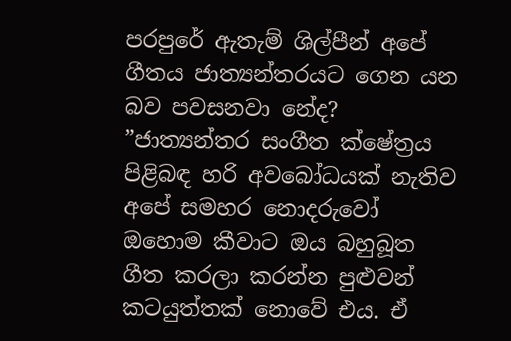පරපුරේ ඇතැම් ශිල්පීන් අපේ ගීතය ජාත්‍යන්තරයට ගෙන යන බව පවසනවා නේද?
”ජාත්‍යන්තර සංගීත ක්ෂේත්‍රය පිළිබඳ හරි අවබෝධයක් නැතිව අපේ සමහර නොදරුවෝ ඔහොම කීවාට ඔය බහුබූත ගීත කරලා කරන්න පුළුවන් කටයුත්තක් නොවේ එය. ඒ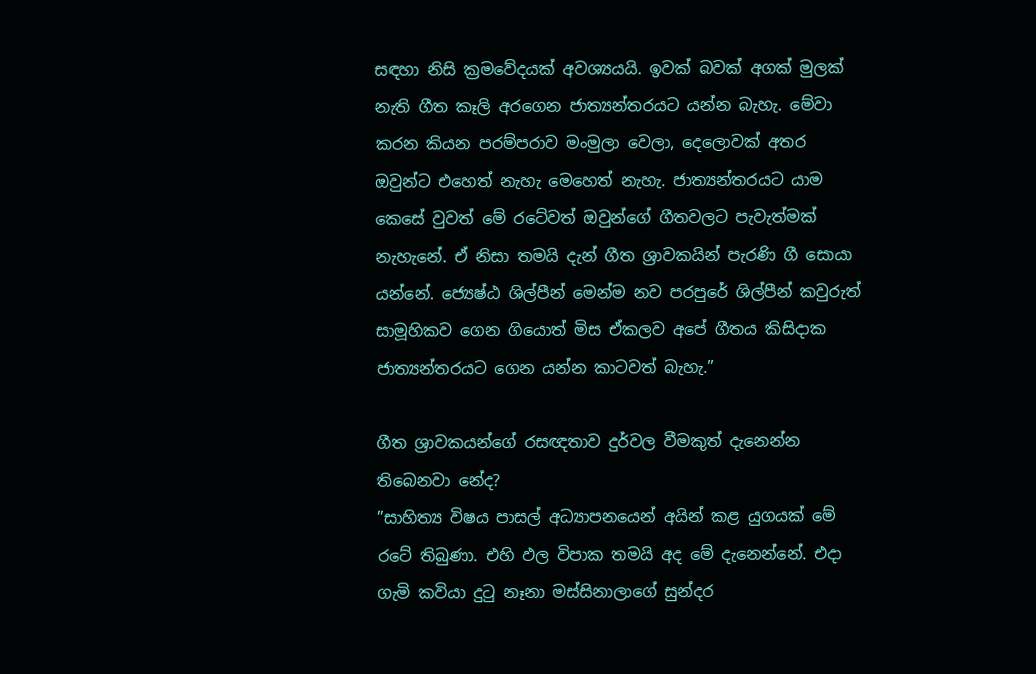සඳහා නිසි ක්‍රමවේදයක් අවශ්‍යයයි. ඉවක් බවක් අගක් මුලක් නැති ගීත කෑලි අරගෙන ජාත්‍යන්තරයට යන්න බැහැ. මේවා කරන කියන පරම්පරාව මංමුලා වෙලා, දෙලොවක් අතර ඔවුන්ට එහෙත් නැහැ මෙහෙත් නැහැ. ජාත්‍යන්තරයට යාම කෙසේ වුවත් මේ රටේවත් ඔවුන්ගේ ගීතවලට පැවැත්මක් නැහැනේ. ඒ නිසා තමයි දැන් ගීත ශ්‍රාවකයින් පැරණි ගී සොයා යන්නේ. ජ්‍යෙෂ්ඨ ශිල්පීන් මෙන්ම නව පරපුරේ ශිල්පීන් කවුරුත් සාමූහිකව ගෙන ගියොත් මිස ඒකලව අපේ ගීතය කිසිදාක ජාත්‍යන්තරයට ගෙන යන්න කාටවත් බැහැ.”

ගීත ශ්‍රාවකයන්ගේ රසඥතාව දුර්වල වීමකුත් දැනෙන්න තිබෙනවා නේද?
”සාහිත්‍ය විෂය පාසල් අධ්‍යාපනයෙන් අයින් කළ යුගයක් මේ රටේ තිබුණා. එහි ඵල විපාක තමයි අද මේ දැනෙන්නේ. එදා ගැමි කවියා දුටු නෑනා මස්සිනාලාගේ සුන්දර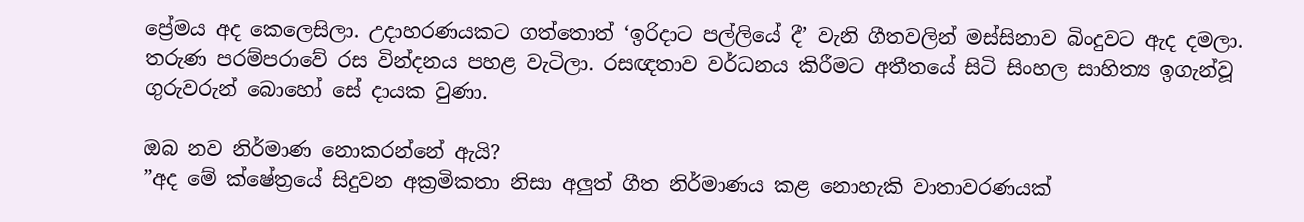ප්‍රේමය අද කෙලෙසිලා. උදාහරණයකට ගත්තොත් ‘ඉරිදාට පල්ලියේ දී’ වැනි ගීතවලින් මස්සිනාව බිංදුවට ඇද දමලා. තරුණ පරම්පරාවේ රස වින්දනය පහළ වැටිලා. රසඥතාව වර්ධනය කිරීමට අතීතයේ සිටි සිංහල සාහිත්‍ය ඉගැන්වූ ගුරුවරුන් බොහෝ සේ දායක වුණා.

ඔබ නව නිර්මාණ නොකරන්නේ ඇයි?
”අද මේ ක්ෂේත්‍රයේ සිදුවන අක්‍රමිකතා නිසා අලුත් ගීත නිර්මාණය කළ නොහැකි වාතාවරණයක්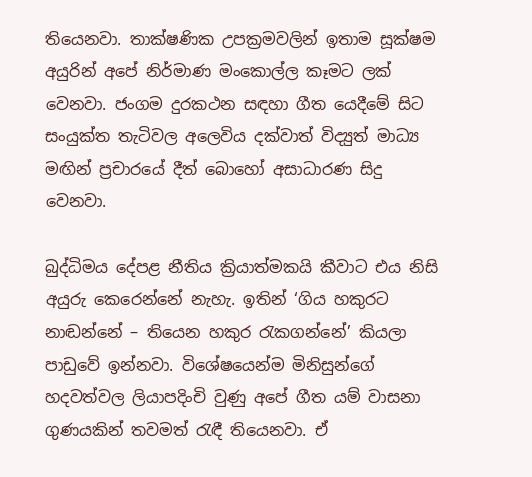තියෙනවා. තාක්ෂණික උපක්‍රමවලින් ඉතාම සූක්ෂම අයුරින් අපේ නිර්මාණ මංකොල්ල කෑමට ලක් වෙනවා. ජංගම දුරකථන සඳහා ගීත යෙදීමේ සිට සංයුක්ත තැටිවල අලෙවිය දක්වාත් විද්‍යුත් මාධ්‍ය මඟින් ප්‍රචාරයේ දීත් බොහෝ අසාධාරණ සිදු වෙනවා.

බුද්ධිමය දේපළ නීතිය ක්‍රියාත්මකයි කීවාට එය නිසි අයුරු කෙරෙන්නේ නැහැ. ඉතින් ‘ගිය හකුරට නාඬන්නේ – තියෙන හකුර රැකගන්නේ’ කියලා පාඩුවේ ඉන්නවා. විශේෂයෙන්ම මිනිසුන්ගේ හදවත්වල ලියාපදිංචි වුණු අපේ ගීත යම් වාසනා ගුණයකින් තවමත් රැඳී තියෙනවා. ඒ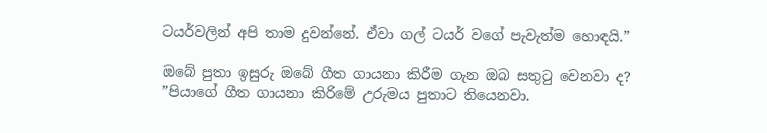ටයර්වලින් අපි තාම දුවන්නේ. ඒවා ගල් ටයර් වගේ පැවැත්ම හොඳයි.”

ඔබේ පුතා ඉසුරු ඔබේ ගීත ගායනා කිරීම ගැන ඔබ සතුටු වෙනවා ද?
”පියාගේ ගීත ගායනා කිරිමේ උරුමය පුතාට තියෙනවා.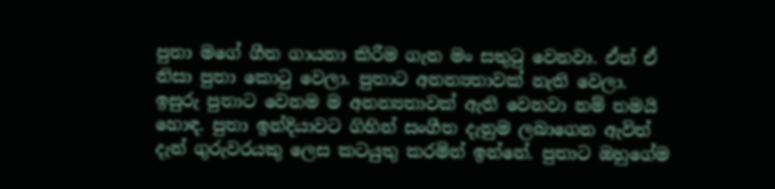පුතා මගේ ගීත ගායනා කිරීම ගැන මං සතුටු වෙනවා. ඒත් ඒ නිසා පුතා කොටු වෙලා. පුතාට අනන්‍යතාවක් නැති වෙලා. ඉසුරු පුතාට වෙනම ම අනන්‍යතාවක් ඇති වෙනවා නම් තමයි හොඳ. පුතා ඉන්දියාවට ගිහින් සංගීත දැනුම ලබාගෙන ඇවිත් දැන් ගුරුවරයකු ලෙස කටයුතු කරමින් ඉන්නේ. පුතාට ඔහුගේම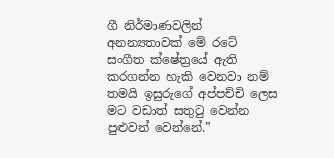ගී නිර්මාණවලින් අනන්‍යතාවක් මේ රටේ සංගීත ක්ෂේත්‍රයේ ඇති කරගන්න හැකි වෙනවා නම් තමයි ඉසුරුගේ අප්පච්චි ලෙස මට වඩාත් සතුටු වෙන්න පුළුවන් වෙන්නේ.”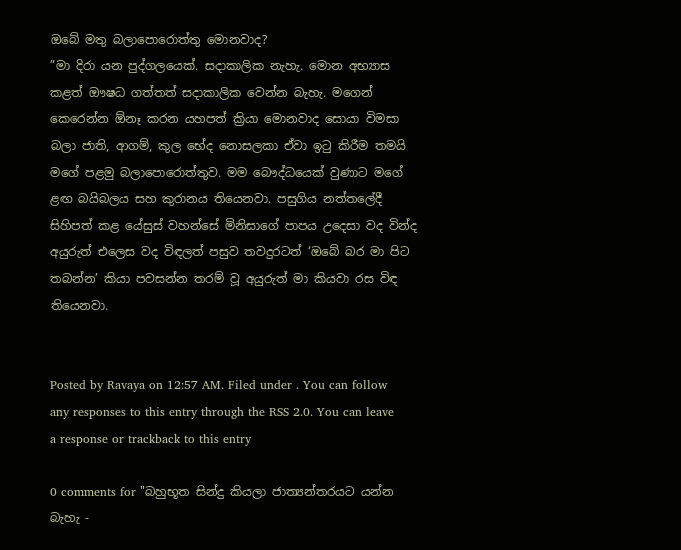ඔබේ මතු බලාපොරොත්තු මොනවාද?
”මා දිරා යන පුද්ගලයෙක්. සදාකාලික නැහැ. මොන අභ්‍යාස කළත් ඖෂධ ගත්තත් සදාකාලික වෙන්න බැහැ. මගෙන් කෙරෙන්න ඕනෑ කරන යහපත් ක්‍රියා මොනවාද සොයා විමසා බලා ජාති, ආගම්, කුල භේද නොසලකා ඒවා ඉටු කිරීම තමයි මගේ පළමු බලාපොරොත්තුව. මම බෞද්ධයෙක් වුණාට මගේ ළඟ බයිබලය සහ කුරානය තියෙනවා. පසුගිය නත්තලේදී සිහිපත් කළ යේසුස් වහන්සේ මිනිසාගේ පාපය උදෙසා වද වින්ද අයුරුත් එලෙස වද විඳලත් පසුව තවදුරටත් ‘ඔබේ බර මා පිට තබන්න’ කියා පවසන්න තරම් වූ අයුරුත් මා කියවා රස විඳ තියෙනවා.


Posted by Ravaya on 12:57 AM. Filed under . You can follow any responses to this entry through the RSS 2.0. You can leave a response or trackback to this entry

0 comments for "බහුභූත සින්දු කියලා ජාත්‍යන්තරයට යන්න බැහැ -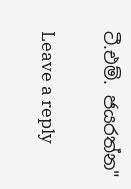ටී.එම්. ජයරත්න"

Leave a reply